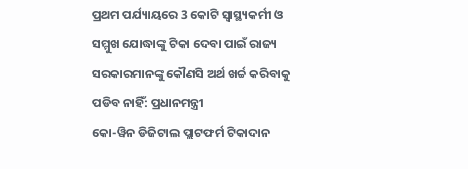ପ୍ରଥମ ପର୍ଯ୍ୟାୟରେ 3 କୋଟି ସ୍ୱାସ୍ଥ୍ୟକର୍ମୀ ଓ ସମ୍ମୁଖ ଯୋଦ୍ଧାଙ୍କୁ ଟିକା ଦେବା ପାଇଁ ରାଜ୍ୟ ସରକାରମାନଙ୍କୁ କୌଣସି ଅର୍ଥ ଖର୍ଚ୍ଚ କରିବାକୁ ପଡିବ ନାହିଁ: ପ୍ରଧାନମନ୍ତ୍ରୀ
କୋ-ୱିନ ଡିଜିଟାଲ ପ୍ଲାଟଫର୍ମ ଟିକାଦାନ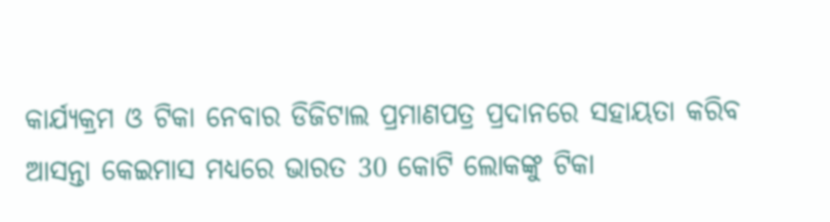କାର୍ଯ୍ୟକ୍ରମ ଓ ଟିକା ନେବାର ଡିଜିଟାଲ ପ୍ରମାଣପତ୍ର ପ୍ରଦାନରେ ସହାୟତା କରିବ
ଆସନ୍ତା କେଇମାସ ମଧ୍ୟରେ ଭାରତ 30 କୋଟି ଲୋକଙ୍କୁ ଟିକା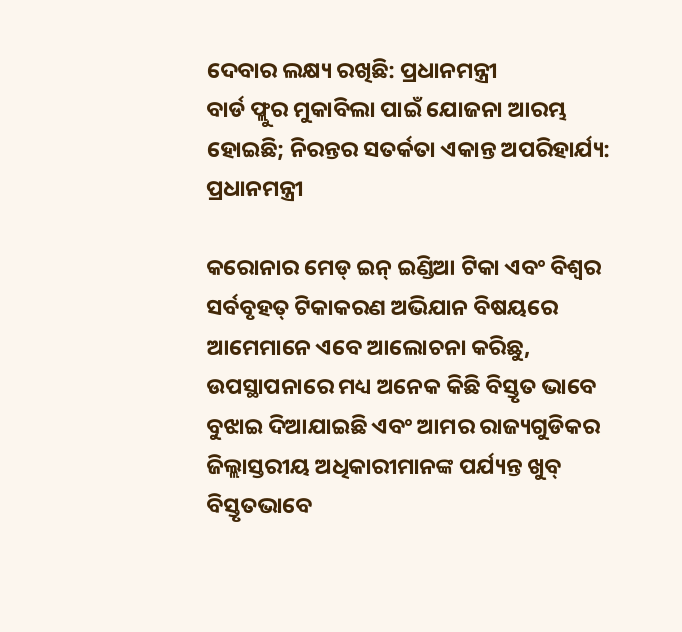ଦେବାର ଲକ୍ଷ୍ୟ ରଖିଛି: ପ୍ରଧାନମନ୍ତ୍ରୀ
ବାର୍ଡ ଫ୍ଲୁର ମୁକାବିଲା ପାଇଁ ଯୋଜନା ଆରମ୍ଭ ହୋଇଛି; ନିରନ୍ତର ସତର୍କତା ଏକାନ୍ତ ଅପରିହାର୍ଯ୍ୟ: ପ୍ରଧାନମନ୍ତ୍ରୀ

କରୋନାର ମେଡ୍ ଇନ୍ ଇଣ୍ଡିଆ ଟିକା ଏବଂ ବିଶ୍ୱର ସର୍ବବୃହତ୍ ଟିକାକରଣ ଅଭିଯାନ ବିଷୟରେ ଆମେମାନେ ଏବେ ଆଲୋଚନା କରିଛୁ, ଉପସ୍ଥାପନାରେ ମଧ୍ୟ ଅନେକ କିଛି ବିସ୍ତୃତ ଭାବେ ବୁଝାଇ ଦିଆଯାଇଛି ଏବଂ ଆମର ରାଜ୍ୟଗୁଡିକର ଜିଲ୍ଲାସ୍ତରୀୟ ଅଧିକାରୀମାନଙ୍କ ପର୍ଯ୍ୟନ୍ତ ଖୁବ୍ ବିସ୍ତୃତଭାବେ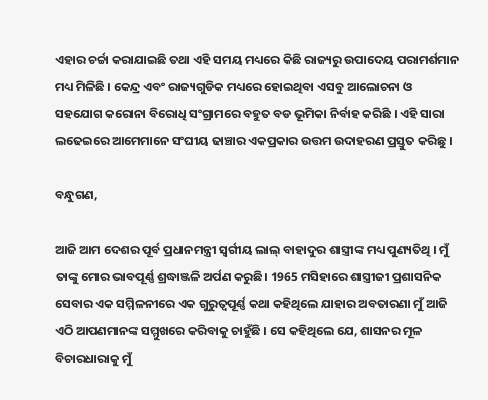ଏହାର ଚର୍ଚ୍ଚା କରାଯାଇଛି ତଥା ଏହି ସମୟ ମଧ୍ୟରେ କିଛି ରାଜ୍ୟରୁ ଉପାଦେୟ ପରାମର୍ଶମାନ ମଧ୍ୟ ମିଳିଛି । କେନ୍ଦ୍ର ଏବଂ ରାଜ୍ୟଗୁଡିକ ମଧ୍ୟରେ ହୋଇଥିବା ଏସବୁ ଆଲୋଚନା ଓ ସହଯୋଗ କରୋନା ବିରୋଧି ସଂଗ୍ରାମରେ ବହୁତ ବଡ ଭୂମିକା ନିର୍ବାହ କରିଛି । ଏହି ସାରା ଲଢେଇରେ ଆମେମାନେ ସଂଘୀୟ ଢାଞ୍ଚାର ଏକପ୍ରକାର ଉତ୍ତମ ଉଦାହରଣ ପ୍ରସ୍ତୁତ କରିଛୁ ।

ବନ୍ଧୁଗଣ,

ଆଜି ଆମ ଦେଶର ପୂର୍ବ ପ୍ରଧାନମନ୍ତ୍ରୀ ସ୍ୱର୍ଗୀୟ ଲାଲ୍ ବାହାଦୁର ଶାସ୍ତ୍ରୀଙ୍କ ମଧ୍ୟ ପୁଣ୍ୟତିଥି । ମୁଁ ତାଙ୍କୁ ମୋର ଭାବପୂର୍ଣ୍ଣ ଶ୍ରଦ୍ଧାଞ୍ଜଳି ଅର୍ପଣ କରୁଛି। 1965 ମସିହାରେ ଶାସ୍ତ୍ରୀଜୀ ପ୍ରଶାସନିକ ସେବାର ଏକ ସମ୍ମିଳନୀରେ ଏକ ଗୁରୁତ୍ୱପୂର୍ଣ୍ଣ କଥା କହିଥିଲେ ଯାହାର ଅବତାରଣା ମୁଁ ଆଜି ଏଠି ଆପଣମାନଙ୍କ ସମ୍ମୁଖରେ କରିବାକୁ ଚାହୁଁଛି । ସେ କହିଥିଲେ ଯେ, ଶାସନର ମୂଳ ବିଚାରଧାରାକୁ ମୁଁ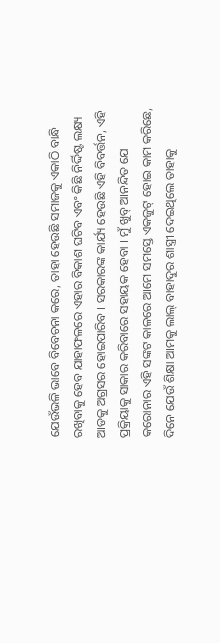ଯେଉଁଭଳି ଭାବେ ବିବେଚନା କରେ, ତାହା ହେଉଛି ସମାଜକୁ ଏକାଠି ବାନ୍ଧି ରଖିବାକୁ ହେବ ଯାହାଫଳରେ ଏହାର ବିକାଶ ଘଟିବ ଏବଂ କିଛି ନିର୍ଦ୍ଦିଷ୍ଟ ଲକ୍ଷ୍ୟ ଆଡକୁ ଅଗ୍ରସର ହୋଇପାରିବ । ସରକାରଙ୍କ କାର୍ଯ୍ୟ ହେଉଛି ଏହି ବିବର୍ତ୍ତନ, ଏହି ପ୍ରକ୍ରିୟାକୁ ସାକାର କରିବାରେ ସହାୟକ ହେବା । ମୁଁ ଖୁବ୍ ଆନନ୍ଦିତ ଯେ କରୋନାର ଏହି ସଙ୍କଟ କାଳରେ ଆମେ ସମସ୍ତେ ଏକଜୁଟ୍ ହୋଇ କାମ କରିଛେ, ଦିନେ ଯେଉଁ ଶିକ୍ଷା ଆମକୁ ଲାଲ୍ ବାହାଦୁର ଶାସ୍ତ୍ରୀ ଦେଇଥିଲେ ତାହାକୁ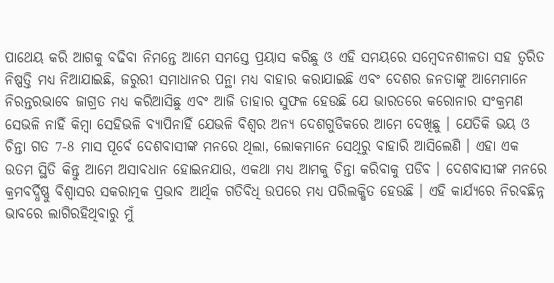ପାଥେୟ କରି ଆଗକୁ ବଢିବା ନିମନ୍ତେ ଆମେ ସମସ୍ତେ ପ୍ରୟାସ କରିଛୁ ଓ ଏହି ସମୟରେ ସମ୍ବେଦନଶୀଳତା ସହ ତ୍ୱରିତ ନିଷ୍ପତ୍ତି ମଧ୍ୟ ନିଆଯାଇଛି, ଜରୁରୀ ସମାଧାନର ପନ୍ଥା ମଧ୍ୟ ବାହାର କରାଯାଇଛି ଏବଂ ଦେଶର ଜନତାଙ୍କୁ ଆମେମାନେ ନିରନ୍ତରଭାବେ ଜାଗ୍ରତ ମଧ୍ୟ କରିଆସିଛୁ ଏବଂ ଆଜି ତାହାର ସୁଫଳ ହେଉଛି ଯେ ଭାରତରେ କରୋନାର ସଂକ୍ରମଣ ସେଭଳି ନାହିଁ କିମ୍ବା ସେହିଭଳି ବ୍ୟାପିନାହିଁ ଯେଭଳି ବିଶ୍ୱର ଅନ୍ୟ ଦେଶଗୁଡିକରେ ଆମେ ଦେଖିଛୁ । ଯେତିକି ଭୟ ଓ ଚିନ୍ତା ଗତ 7-8 ମାସ ପୂର୍ବେ ଦେଶବାସୀଙ୍କ ମନରେ ଥିଲା, ଲୋକମାନେ ସେଥିରୁ ବାହାରି ଆସିଲେଣି । ଏହା ଏକ ଉତମ ସ୍ଥିତି କିନ୍ତୁ ଆମେ ଅସାବଧାନ ହୋଇନଯାଉ, ଏକଥା ମଧ୍ୟ ଆମକୁ ଚିନ୍ତା କରିବାକୁ ପଡିବ । ଦେଶବାସୀଙ୍କ ମନରେ କ୍ରମବର୍ଦ୍ଧିଷ୍ଣୁ ବିଶ୍ୱାସର ସକରାତ୍ମକ ପ୍ରଭାବ ଆର୍ଥିକ ଗତିବିଧି ଉପରେ ମଧ୍ୟ ପରିଲକ୍ଷିତ ହେଉଛି । ଏହି କାର୍ଯ୍ୟରେ ନିରବଛିନ୍ନ ଭାବରେ ଲାଗିରହିଥିବାରୁ ମୁଁ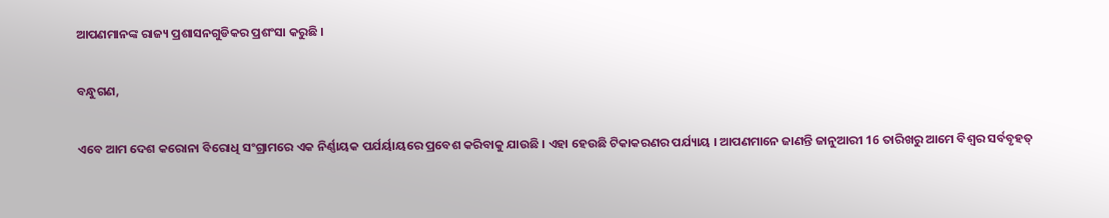ଆପଣମାନଙ୍କ ରାଜ୍ୟ ପ୍ରଶାସନଗୁଡିକର ପ୍ରଶଂସା କରୁଛି ।

ବନ୍ଧୁଗଣ,

ଏବେ ଆମ ଦେଶ କରୋନା ବିରୋଧି ସଂଗ୍ରାମରେ ଏକ ନିର୍ଣ୍ଣାୟକ ପର୍ଯର୍ୟାୟରେ ପ୍ରବେଶ କରିବାକୁ ଯାଉଛି । ଏହା ହେଉଛି ଟିକାକରଣର ପର୍ଯ୍ୟାୟ । ଆପଣମାନେ ଜାଣନ୍ତି ଜାନୁଆରୀ 16 ତାରିଖରୁ ଆମେ ବିଶ୍ୱର ସର୍ବବୃହତ୍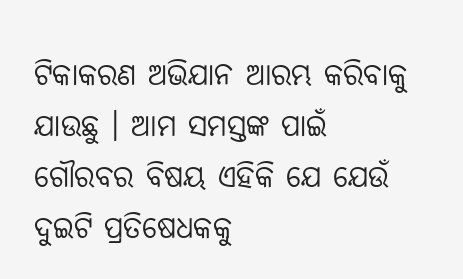ଟିକାକରଣ ଅଭିଯାନ ଆରମ୍ଭ କରିବାକୁ ଯାଉଛୁ । ଆମ ସମସ୍ତଙ୍କ ପାଇଁ ଗୌରବର ବିଷୟ ଏହିକି ଯେ ଯେଉଁ ଦୁଇଟି ପ୍ରତିଷେଧକକୁ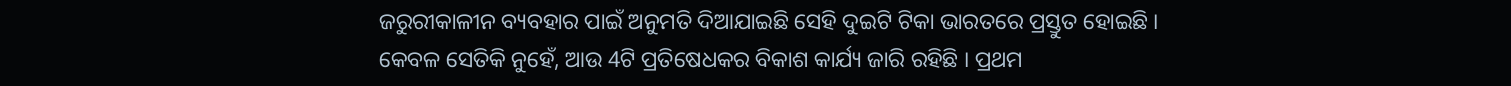ଜରୁରୀକାଳୀନ ବ୍ୟବହାର ପାଇଁ ଅନୁମତି ଦିଆଯାଇଛି ସେହି ଦୁଇଟି ଟିକା ଭାରତରେ ପ୍ରସ୍ତୁତ ହୋଇଛି । କେବଳ ସେତିକି ନୁହେଁ, ଆଉ 4ଟି ପ୍ରତିଷେଧକର ବିକାଶ କାର୍ଯ୍ୟ ଜାରି ରହିଛି । ପ୍ରଥମ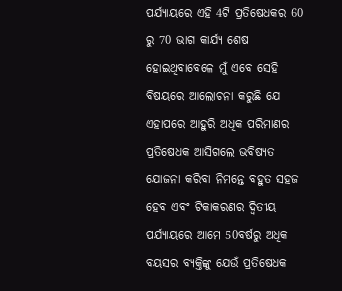ପର୍ଯ୍ୟାୟରେ ଏହି 4ଟି ପ୍ରତିଷେଧକର 60 ରୁ 70 ଭାଗ କାର୍ଯ୍ୟ ଶେଷ ହୋଇଥିବାବେଳେ ମୁଁ ଏବେ ସେହି ବିଷୟରେ ଆଲୋଚନା କରୁଛି ଯେ ଏହାପରେ ଆହୁରି ଅଧିକ ପରିମାଣର ପ୍ରତିଷେଧକ ଆସିଗଲେ ଭବିଷ୍ୟତ ଯୋଜନା କରିବା ନିମନ୍ତେ ବହୁତ ସହଜ ହେବ ଏବଂ ଟିକାକରଣର ଦ୍ୱିତୀୟ ପର୍ଯ୍ୟାୟରେ ଆମେ 50ବର୍ଷରୁ ଅଧିକ ବୟସର ବ୍ୟକ୍ତିଙ୍କୁ ଯେଉଁ ପ୍ରତିଷେଧକ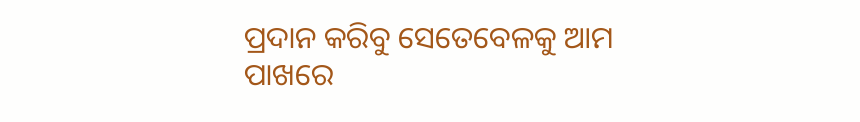ପ୍ରଦାନ କରିବୁ ସେତେବେଳକୁ ଆମ ପାଖରେ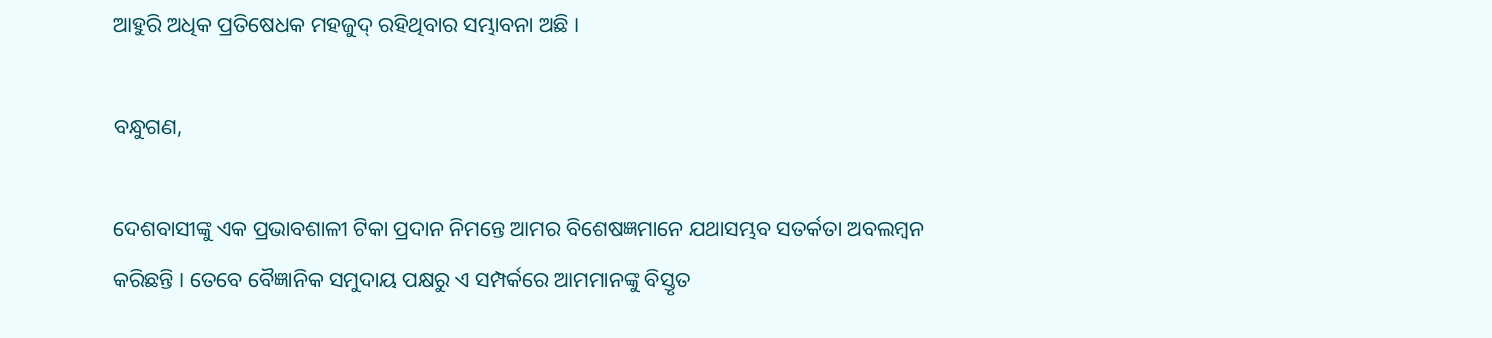ଆହୁରି ଅଧିକ ପ୍ରତିଷେଧକ ମହଜୁଦ୍ ରହିଥିବାର ସମ୍ଭାବନା ଅଛି ।

ବନ୍ଧୁଗଣ,

ଦେଶବାସୀଙ୍କୁ ଏକ ପ୍ରଭାବଶାଳୀ ଟିକା ପ୍ରଦାନ ନିମନ୍ତେ ଆମର ବିଶେଷଜ୍ଞମାନେ ଯଥାସମ୍ଭବ ସତର୍କତା ଅବଲମ୍ବନ କରିଛନ୍ତି । ତେବେ ବୈଜ୍ଞାନିକ ସମୁଦାୟ ପକ୍ଷରୁ ଏ ସମ୍ପର୍କରେ ଆମମାନଙ୍କୁ ବିସ୍ତୃତ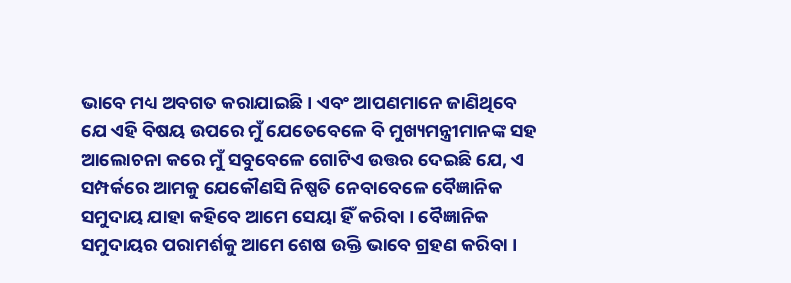ଭାବେ ମଧ୍ୟ ଅବଗତ କରାଯାଇଛି । ଏବଂ ଆପଣମାନେ ଜାଣିଥିବେ ଯେ ଏହି ବିଷୟ ଉପରେ ମୁଁ ଯେତେବେଳେ ବି ମୁଖ୍ୟମନ୍ତ୍ରୀମାନଙ୍କ ସହ ଆଲୋଚନା କରେ ମୁଁ ସବୁବେଳେ ଗୋଟିଏ ଉତ୍ତର ଦେଇଛି ଯେ, ଏ ସମ୍ପର୍କରେ ଆମକୁ ଯେକୌଣସି ନିଷ୍ପତି ନେବାବେଳେ ବୈଜ୍ଞାନିକ ସମୁଦାୟ ଯାହା କହିବେ ଆମେ ସେୟା ହିଁ କରିବା । ବୈଜ୍ଞାନିକ ସମୁଦାୟର ପରାମର୍ଶକୁ ଆମେ ଶେଷ ଉକ୍ତି ଭାବେ ଗ୍ରହଣ କରିବା ।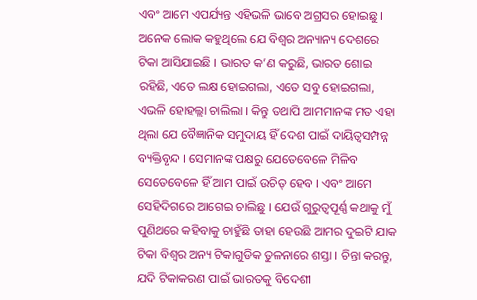ଏବଂ ଆମେ ଏପର୍ଯ୍ୟନ୍ତ ଏହିଭଳି ଭାବେ ଅଗ୍ରସର ହୋଇଛୁ । ଅନେକ ଲୋକ କହୁଥିଲେ ଯେ ବିଶ୍ୱର ଅନ୍ୟାନ୍ୟ ଦେଶରେ ଟିକା ଆସିଯାଇଛି । ଭାରତ କ’ଣ କରୁଛି, ଭାରତ ଶୋଇ ରହିଛି, ଏତେ ଲକ୍ଷ ହୋଇଗଲା, ଏତେ ସବୁ ହୋଇଗଲା, ଏଭଳି ହୋହଲ୍ଲା ଚାଲିଲା । କିନ୍ତୁ ତଥାପି ଆମମାନଙ୍କ ମତ ଏହା ଥିଲା ଯେ ବୈଜ୍ଞାନିକ ସମୁଦାୟ ହିଁ ଦେଶ ପାଇଁ ଦାୟିତ୍ୱସମ୍ପନ୍ନ ବ୍ୟକ୍ତିବୃନ୍ଦ । ସେମାନଙ୍କ ପକ୍ଷରୁ ଯେତେବେଳେ ମିଳିବ ସେତେବେଳେ ହିଁ ଆମ ପାଇଁ ଉଚିତ୍ ହେବ । ଏବଂ ଆମେ ସେହିଦିଗରେ ଆଗେଇ ଚାଲିଛୁ । ଯେଉଁ ଗୁରୁତ୍ୱପୂର୍ଣ୍ଣ କଥାକୁ ମୁଁ ପୁଣିଥରେ କହିବାକୁ ଚାହୁଁଛି ତାହା ହେଉଛି ଆମର ଦୁଇଟି ଯାକ ଟିକା ବିଶ୍ୱର ଅନ୍ୟ ଟିକାଗୁଡିକ ତୁଳନାରେ ଶସ୍ତା । ଚିନ୍ତା କରନ୍ତୁ, ଯଦି ଟିକାକରଣ ପାଇଁ ଭାରତକୁ ବିଦେଶୀ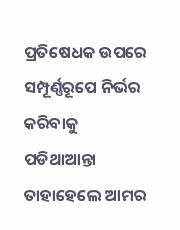ପ୍ରତିଷେଧକ ଉପରେ ସମ୍ପୂର୍ଣ୍ଣରୂପେ ନିର୍ଭର କରିବାକୁ ପଡିଥାଆନ୍ତା ତାହାହେଲେ ଆମର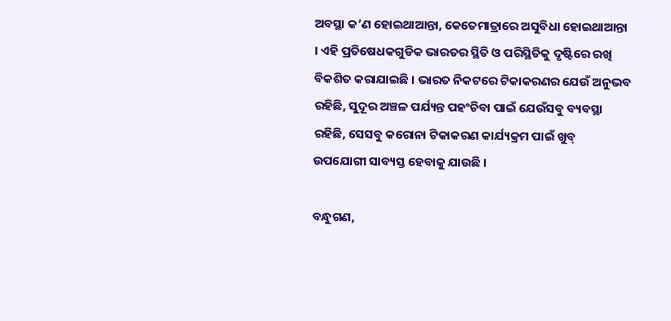ଅବସ୍ଥା କ’ଣ ହୋଇଥାଆନ୍ତା, କେତେମାତ୍ରାରେ ଅସୁବିଧା ହୋଇଥାଆନ୍ତା । ଏହି ପ୍ରତିଷେଧକଗୁଡିକ ଭାରତର ସ୍ଥିତି ଓ ପରିସ୍ଥିତିକୁ ଦୃଷ୍ଟିରେ ରଖି ବିକଶିତ କରାଯାଇଛି । ଭାରତ ନିକଟରେ ଟିକାକରଣର ଯେଉଁ ଅନୁଭବ ରହିଛି, ସୁଦୂର ଅଞ୍ଚଳ ପର୍ଯ୍ୟନ୍ତ ପହଂଚିବା ପାଇଁ ଯେଉଁସବୁ ବ୍ୟବସ୍ଥା ରହିଛି, ସେସବୁ କରୋନା ଟିକାକରଣ କାର୍ଯ୍ୟକ୍ରମ ପାଇଁ ଖୁବ୍ ଉପଯୋଗୀ ସାବ୍ୟସ୍ତ ହେବାକୁ ଯାଉଛି ।

ବନ୍ଧୁଗଣ,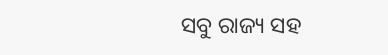ସବୁ ରାଜ୍ୟ ସହ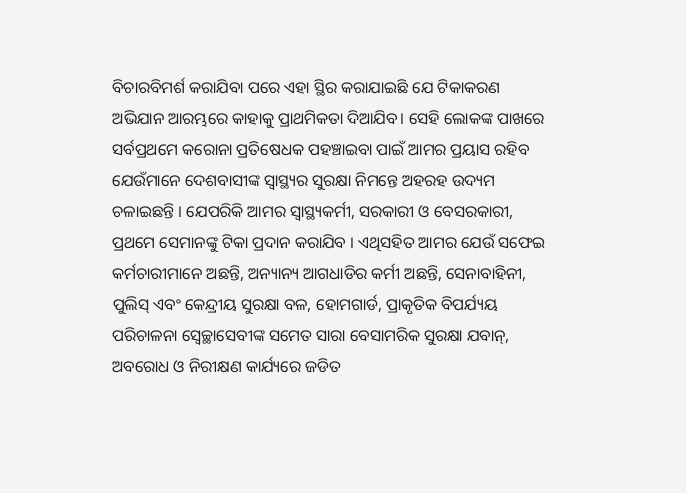ବିଚାରବିମର୍ଶ କରାଯିବା ପରେ ଏହା ସ୍ଥିର କରାଯାଇଛି ଯେ ଟିକାକରଣ ଅଭିଯାନ ଆରମ୍ଭରେ କାହାକୁ ପ୍ରାଥମିକତା ଦିଆଯିବ। ସେହି ଲୋକଙ୍କ ପାଖରେ ସର୍ବପ୍ରଥମେ କରୋନା ପ୍ରତିଷେଧକ ପହଞ୍ଚାଇବା ପାଇଁ ଆମର ପ୍ରୟାସ ରହିବ ଯେଉଁମାନେ ଦେଶବାସୀଙ୍କ ସ୍ୱାସ୍ଥ୍ୟର ସୁରକ୍ଷା ନିମନ୍ତେ ଅହରହ ଉଦ୍ୟମ ଚଳାଇଛନ୍ତି । ଯେପରିକି ଆମର ସ୍ୱାସ୍ଥ୍ୟକର୍ମୀ, ସରକାରୀ ଓ ବେସରକାରୀ, ପ୍ରଥମେ ସେମାନଙ୍କୁ ଟିକା ପ୍ରଦାନ କରାଯିବ । ଏଥିସହିତ ଆମର ଯେଉଁ ସଫେଇ କର୍ମଚାରୀମାନେ ଅଛନ୍ତି, ଅନ୍ୟାନ୍ୟ ଆଗଧାଡିର କର୍ମୀ ଅଛନ୍ତି, ସେନାବାହିନୀ, ପୁଲିସ୍ ଏବଂ କେନ୍ଦ୍ରୀୟ ସୁରକ୍ଷା ବଳ, ହୋମଗାର୍ଡ, ପ୍ରାକୃତିକ ବିପର୍ଯ୍ୟୟ ପରିଚାଳନା ସ୍ୱେଚ୍ଛାସେବୀଙ୍କ ସମେତ ସାରା ବେସାମରିକ ସୁରକ୍ଷା ଯବାନ୍‌, ଅବରୋଧ ଓ ନିରୀକ୍ଷଣ କାର୍ଯ୍ୟରେ ଜଡିତ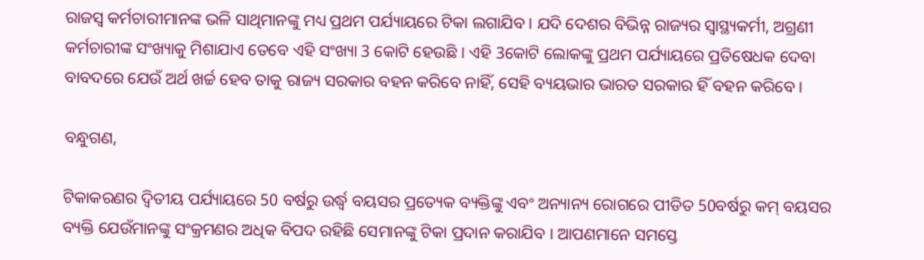ରାଜସ୍ୱ କର୍ମଚାରୀମାନଙ୍କ ଭଳି ସାଥିମାନଙ୍କୁ ମଧ୍ୟ ପ୍ରଥମ ପର୍ଯ୍ୟାୟରେ ଟିକା ଲଗାଯିବ । ଯଦି ଦେଶର ବିଭିନ୍ନ ରାଜ୍ୟର ସ୍ୱାସ୍ଥ୍ୟକର୍ମୀ, ଅଗ୍ରଣୀ କର୍ମଚାରୀଙ୍କ ସଂଖ୍ୟାକୁ ମିଶାଯାଏ ତେବେ ଏହି ସଂଖ୍ୟା 3 କୋଟି ହେଉଛି । ଏହି 3କୋଟି ଲୋକଙ୍କୁ ପ୍ରଥମ ପର୍ଯ୍ୟାୟରେ ପ୍ରତିଷେଧକ ଦେବା ବାବଦରେ ଯେଉଁ ଅର୍ଥ ଖର୍ଚ୍ଚ ହେବ ତାକୁ ରାଜ୍ୟ ସରକାର ବହନ କରିବେ ନାହିଁ, ସେହି ବ୍ୟୟଭାର ଭାରତ ସରକାର ହିଁ ବହନ କରିବେ ।

ବନ୍ଧୁଗଣ,

ଟିକାକରଣର ଦ୍ୱିତୀୟ ପର୍ଯ୍ୟାୟରେ 50 ବର୍ଷରୁ ଉର୍ଦ୍ଧ୍ୱ ବୟସର ପ୍ରତ୍ୟେକ ବ୍ୟକ୍ତିଙ୍କୁ ଏବଂ ଅନ୍ୟାନ୍ୟ ରୋଗରେ ପୀଡିତ 50ବର୍ଷରୁ କମ୍ ବୟସର ବ୍ୟକ୍ତି ଯେଉଁମାନଙ୍କୁ ସଂକ୍ରମଣର ଅଧିକ ବିପଦ ରହିଛି ସେମାନଙ୍କୁ ଟିକା ପ୍ରଦାନ କରାଯିବ । ଆପଣମାନେ ସମସ୍ତେ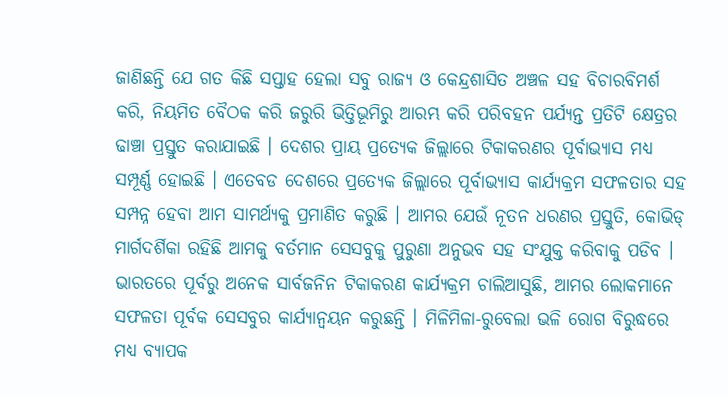ଜାଣିଛନ୍ତି ଯେ ଗତ କିଛି ସପ୍ତାହ ହେଲା ସବୁ ରାଜ୍ୟ ଓ କେନ୍ଦ୍ରଶାସିତ ଅଞ୍ଚଳ ସହ ବିଚାରବିମର୍ଶ କରି, ନିୟମିତ ବୈଠକ କରି ଜରୁରି ଭିତ୍ତିଭୂମିରୁ ଆରମ୍ଭ କରି ପରିବହନ ପର୍ଯ୍ୟନ୍ତ ପ୍ରତିଟି କ୍ଷେତ୍ରର ଢାଞ୍ଚା ପ୍ରସ୍ତୁତ କରାଯାଇଛି । ଦେଶର ପ୍ରାୟ ପ୍ରତ୍ୟେକ ଜିଲ୍ଲାରେ ଟିକାକରଣର ପୂର୍ବାଭ୍ୟାସ ମଧ୍ୟ ସମ୍ପୂର୍ଣ୍ଣ ହୋଇଛି । ଏତେବଡ ଦେଶରେ ପ୍ରତ୍ୟେକ ଜିଲ୍ଲାରେ ପୂର୍ବାଭ୍ୟାସ କାର୍ଯ୍ୟକ୍ରମ ସଫଳତାର ସହ ସମ୍ପନ୍ନ ହେବା ଆମ ସାମର୍ଥ୍ୟକୁ ପ୍ରମାଣିତ କରୁଛି । ଆମର ଯେଉଁ ନୂତନ ଧରଣର ପ୍ରସ୍ତୁତି, କୋଭିଡ୍ ମାର୍ଗଦର୍ଶିକା ରହିଛି ଆମକୁ ବର୍ତମାନ ସେସବୁକୁ ପୁରୁଣା ଅନୁଭବ ସହ ସଂଯୁକ୍ତ କରିବାକୁ ପଡିବ । ଭାରତରେ ପୂର୍ବରୁ ଅନେକ ସାର୍ବଜନିନ ଟିକାକରଣ କାର୍ଯ୍ୟକ୍ରମ ଚାଲିଆସୁଛି, ଆମର ଲୋକମାନେ ସଫଳତା ପୂର୍ବକ ସେସବୁର କାର୍ଯ୍ୟାନ୍ୱୟନ କରୁଛନ୍ତି । ମିଳିମିଳା-ରୁବେଲା ଭଳି ରୋଗ ବିରୁଦ୍ଧରେ ମଧ୍ୟ ବ୍ୟାପକ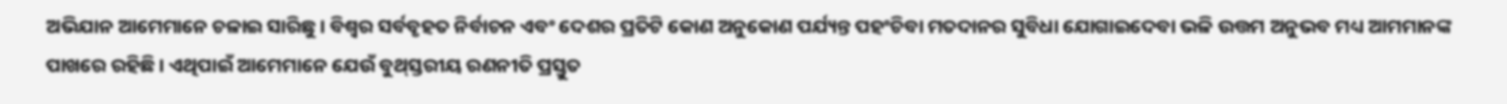ଅଭିଯାନ ଆମେମାନେ ଚଳାଇ ସାରିଛୁ । ବିଶ୍ୱର ସର୍ବବୃହତ ନିର୍ବାଚନ ଏବଂ ଦେଶର ପ୍ରତିଟି କୋଣ ଅନୁକୋଣ ପର୍ଯ୍ୟନ୍ତ ପହଂଚିବା ମତଦାନର ସୁବିଧା ଯୋଗାଇଦେବା ଭଳି ଉତ୍ତମ ଅନୁଭବ ମଧ୍ୟ ଆମମାନଙ୍କ ପାଖରେ ରହିଛି । ଏଥିପାଇଁ ଆମେମାନେ ଯେଉଁ ବୁଥ୍‌ସ୍ତରୀୟ ରଣନୀତି ପ୍ରସ୍ତୁତ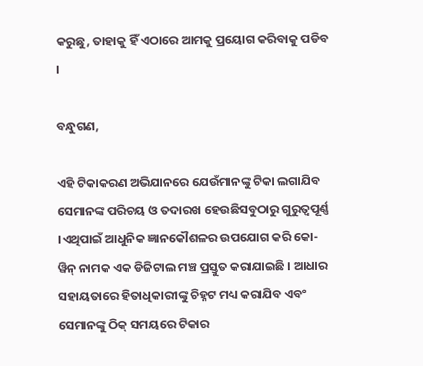କରୁଛୁ, ତାହାକୁ ହିଁ ଏଠାରେ ଆମକୁ ପ୍ରୟୋଗ କରିବାକୁ ପଡିବ ।

ବନ୍ଧୁଗଣ,

ଏହି ଟିକାକରଣ ଅଭିଯାନରେ ଯେଉଁମାନଙ୍କୁ ଟିକା ଲଗାଯିବ ସେମାନଙ୍କ ପରିଚୟ ଓ ତଦାରଖ ହେଉଛିସବୁଠାରୁ ଗୁରୁତ୍ୱପୂର୍ଣ୍ଣ ।ଏଥିପାଇଁ ଆଧୁନିକ ଜ୍ଞାନକୌଶଳର ଉପଯୋଗ କରି କୋ-ୱିନ୍ ନାମକ ଏକ ଡିଜିଟାଲ ମଞ୍ଚ ପ୍ରସ୍ତୁତ କରାଯାଇଛି । ଆଧାର ସହାୟତାରେ ହିତାଧିକାରୀଙ୍କୁ ଚିହ୍ନଟ ମଧ୍ୟ କରାଯିବ ଏବଂ ସେମାନଙ୍କୁ ଠିକ୍ ସମୟରେ ଟିକାର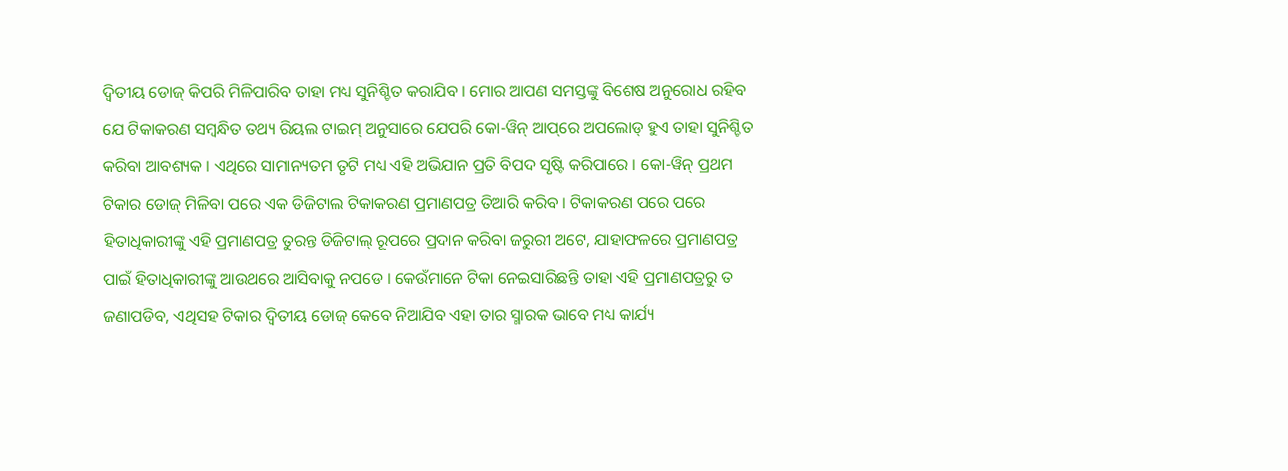ଦ୍ୱିତୀୟ ଡୋଜ୍ କିପରି ମିଳିପାରିବ ତାହା ମଧ୍ୟ ସୁନିଶ୍ଚିତ କରାଯିବ । ମୋର ଆପଣ ସମସ୍ତଙ୍କୁ ବିଶେଷ ଅନୁରୋଧ ରହିବ ଯେ ଟିକାକରଣ ସମ୍ବନ୍ଧିତ ତଥ୍ୟ ରିୟଲ ଟାଇମ୍ ଅନୁସାରେ ଯେପରି କୋ-ୱିନ୍ ଆପ୍‌ରେ ଅପଲୋଡ୍ ହୁଏ ତାହା ସୁନିଶ୍ଚିତ କରିବା ଆବଶ୍ୟକ । ଏଥିରେ ସାମାନ୍ୟତମ ତୃଟି ମଧ୍ୟ ଏହି ଅଭିଯାନ ପ୍ରତି ବିପଦ ସୃଷ୍ଟି କରିପାରେ । କୋ-ୱିନ୍ ପ୍ରଥମ ଟିକାର ଡୋଜ୍ ମିଳିବା ପରେ ଏକ ଡିଜିଟାଲ ଟିକାକରଣ ପ୍ରମାଣପତ୍ର ତିଆରି କରିବ । ଟିକାକରଣ ପରେ ପରେ ହିତାଧିକାରୀଙ୍କୁ ଏହି ପ୍ରମାଣପତ୍ର ତୁରନ୍ତ ଡିଜିଟାଲ୍ ରୂପରେ ପ୍ରଦାନ କରିବା ଜରୁରୀ ଅଟେ, ଯାହାଫଳରେ ପ୍ରମାଣପତ୍ର ପାଇଁ ହିତାଧିକାରୀଙ୍କୁ ଆଉଥରେ ଆସିବାକୁ ନପଡେ । କେଉଁମାନେ ଟିକା ନେଇସାରିଛନ୍ତି ତାହା ଏହି ପ୍ରମାଣପତ୍ରରୁ ତ ଜଣାପଡିବ, ଏଥିସହ ଟିକାର ଦ୍ୱିତୀୟ ଡୋଜ୍ କେବେ ନିଆଯିବ ଏହା ତାର ସ୍ମାରକ ଭାବେ ମଧ୍ୟ କାର୍ଯ୍ୟ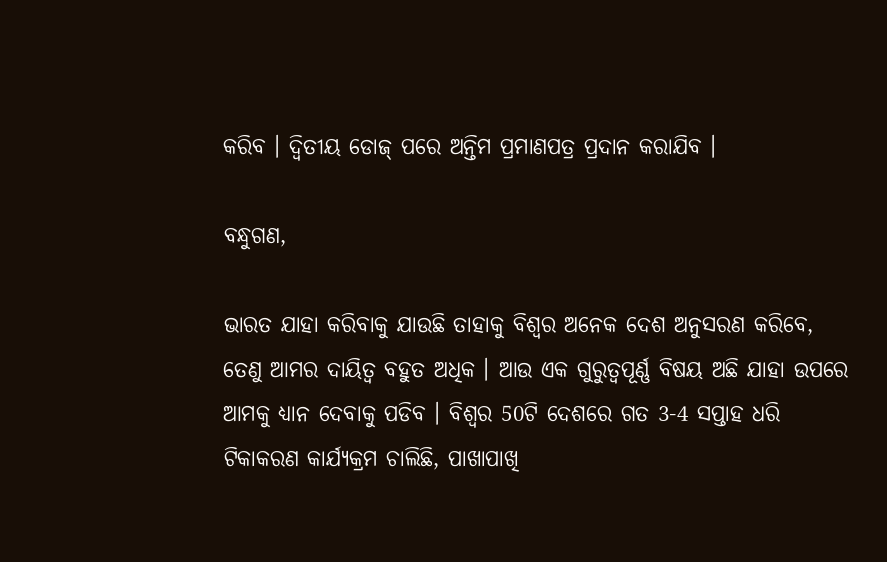କରିବ । ଦ୍ୱିତୀୟ ଡୋଜ୍ ପରେ ଅନ୍ତିମ ପ୍ରମାଣପତ୍ର ପ୍ରଦାନ କରାଯିବ ।

ବନ୍ଧୁଗଣ,

ଭାରତ ଯାହା କରିବାକୁ ଯାଉଛି ତାହାକୁ ବିଶ୍ୱର ଅନେକ ଦେଶ ଅନୁସରଣ କରିବେ, ତେଣୁ ଆମର ଦାୟିତ୍ୱ ବହୁତ ଅଧିକ । ଆଉ ଏକ ଗୁରୁତ୍ୱପୂର୍ଣ୍ଣ ବିଷୟ ଅଛି ଯାହା ଉପରେ ଆମକୁ ଧ୍ୟାନ ଦେବାକୁ ପଡିବ । ବିଶ୍ୱର 50ଟି ଦେଶରେ ଗତ 3-4 ସପ୍ତାହ ଧରି ଟିକାକରଣ କାର୍ଯ୍ୟକ୍ରମ ଚାଲିଛି, ପାଖାପାଖି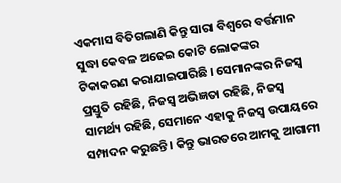ଏକମାସ ବିତିଗଲାଣି କିନ୍ତୁ ସାରା ବିଶ୍ୱରେ ବର୍ତ୍ତମାନ ସୁଦ୍ଧା କେବଳ ଅଢେଇ କୋଟି ଲୋକଙ୍କର ଟିକାକରଣ କରାଯାଇପାରିଛି । ସେମାନଙ୍କର ନିଜସ୍ୱ ପ୍ରସ୍ତୁତି ରହିଛି, ନିଜସ୍ୱ ଅଭିଜ୍ଞତା ରହିଛି, ନିଜସ୍ୱ ସାମର୍ଥ୍ୟ ରହିଛି, ସେମାନେ ଏହାକୁ ନିଜସ୍ୱ ଉପାୟରେ ସମ୍ପାଦନ କରୁଛନ୍ତି । କିନ୍ତୁ ଭାରତରେ ଆମକୁ ଆଗାମୀ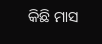କିଛି ମାସ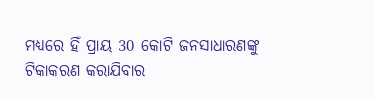ମଧ୍ୟରେ ହିଁ ପ୍ରାୟ 30 କୋଟି ଜନସାଧାରଣଙ୍କୁ ଟିକାକରଣ କରାଯିବାର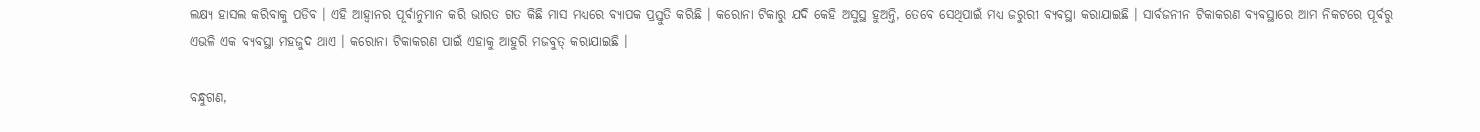ଲକ୍ଷ୍ୟ ହାସଲ କରିବାକୁ ପଡିବ । ଏହି ଆହ୍ୱାନର ପୂର୍ବାନୁମାନ କରି ଭାରତ ଗତ କିଛି ମାସ ମଧ୍ୟରେ ବ୍ୟାପକ ପ୍ରସ୍ତୁତି କରିଛି । କରୋନା ଟିକାରୁ ଯଦି କେହି ଅସୁସ୍ଥ ହୁଅନ୍ତି, ତେବେ ସେଥିପାଇଁ ମଧ୍ୟ ଜରୁରୀ ବ୍ୟବସ୍ଥା କରାଯାଇଛି । ସାର୍ବଜନୀନ ଟିକାକରଣ ବ୍ୟବସ୍ଥାରେ ଆମ ନିକଟରେ ପୂର୍ବରୁ ଏଭଳି ଏକ ବ୍ୟବସ୍ଥା ମହଜୁଦ ଥାଏ । କରୋନା ଟିକାକରଣ ପାଇଁ ଏହାକୁ ଆହୁରି ମଜବୁତ୍ କରାଯାଇଛି ।

ବନ୍ଧୁଗଣ,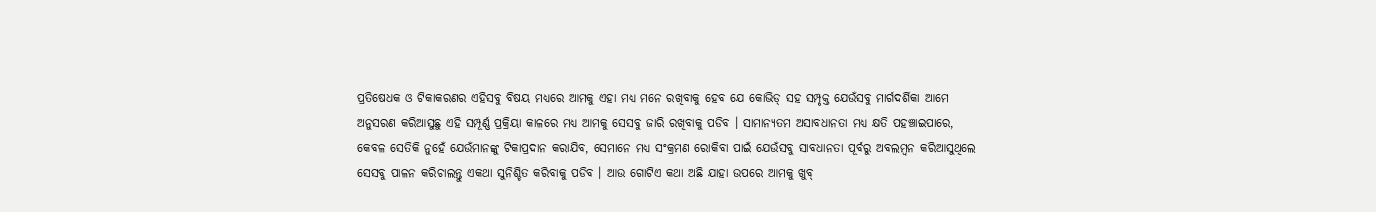ପ୍ରତିଷେଧକ ଓ ଟିକାକରଣର ଏହିସବୁ ବିଷୟ ମଧ୍ୟରେ ଆମକୁ ଏହା ମଧ୍ୟ ମନେ ରଖିବାକୁ ହେବ ଯେ କୋଭିଡ୍ ସହ ସମ୍ପୃକ୍ତ ଯେଉଁସବୁ ମାର୍ଗଦର୍ଶିକା ଆମେ ଅନୁସରଣ କରିଆସୁଛୁ ଏହି ସମ୍ପୂର୍ଣ୍ଣ ପ୍ରକ୍ରିୟା କାଳରେ ମଧ୍ୟ ଆମକୁ ସେସବୁ ଜାରି ରଖିବାକୁ ପଡିବ । ସାମାନ୍ୟତମ ଅସାବଧାନତା ମଧ୍ୟ କ୍ଷତି ପହଞ୍ଚାଇପାରେ, କେବଳ ସେତିକି ନୁହେଁ ଯେଉଁମାନଙ୍କୁ ଟିକାପ୍ରଦାନ କରାଯିବ, ସେମାନେ ମଧ୍ୟ ସଂକ୍ରମଣ ରୋକିବା ପାଇଁ ଯେଉଁସବୁ ସାବଧାନତା ପୂର୍ବରୁ ଅବଲମ୍ବନ କରିଆସୁଥିଲେ ସେସବୁ ପାଳନ କରିଚାଲନ୍ତୁ ଏକଥା ସୁନିଶ୍ଚିତ କରିବାକୁ ପଡିବ । ଆଉ ଗୋଟିଏ କଥା ଅଛି ଯାହା ଉପରେ ଆମକୁ ଖୁବ୍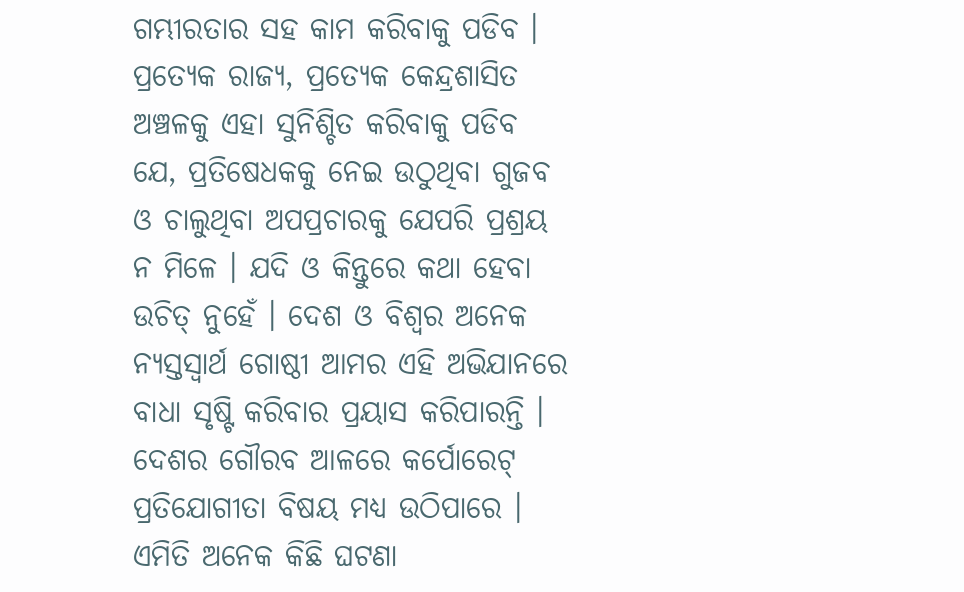ଗମ୍ଭୀରତାର ସହ କାମ କରିବାକୁ ପଡିବ । ପ୍ରତ୍ୟେକ ରାଜ୍ୟ, ପ୍ରତ୍ୟେକ କେନ୍ଦ୍ରଶାସିତ ଅଞ୍ଚଳକୁ ଏହା ସୁନିଶ୍ଚିତ କରିବାକୁ ପଡିବ ଯେ, ପ୍ରତିଷେଧକକୁ ନେଇ ଉଠୁଥିବା ଗୁଜବ ଓ ଚାଲୁଥିବା ଅପପ୍ରଚାରକୁ ଯେପରି ପ୍ରଶ୍ରୟ ନ ମିଳେ । ଯଦି ଓ କିନ୍ତୁରେ କଥା ହେବା ଉଚିତ୍ ନୁହେଁ । ଦେଶ ଓ ବିଶ୍ୱର ଅନେକ ନ୍ୟସ୍ତସ୍ୱାର୍ଥ ଗୋଷ୍ଠୀ ଆମର ଏହି ଅଭିଯାନରେ ବାଧା ସୃଷ୍ଟି କରିବାର ପ୍ରୟାସ କରିପାରନ୍ତି । ଦେଶର ଗୌରବ ଆଳରେ କର୍ପୋରେଟ୍ ପ୍ରତିଯୋଗୀତା ବିଷୟ ମଧ୍ୟ ଉଠିପାରେ । ଏମିତି ଅନେକ କିଛି ଘଟଣା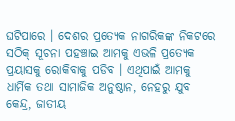ଘଟିପାରେ । ଦେଶର ପ୍ରତ୍ୟେକ ନାଗରିକଙ୍କ ନିକଟରେ ସଠିକ୍ ସୂଚନା ପହଞ୍ଚାଇ ଆମକୁ ଏଭଳି ପ୍ରତ୍ୟେକ ପ୍ରୟାସକୁ ରୋକିବାକୁ ପଡିବ । ଏଥିପାଇଁ ଆମକୁ ଧାର୍ମିକ ତଥା ସାମାଜିକ ଅନୁଷ୍ଠାନ, ନେହରୁ ଯୁବ କେନ୍ଦ୍ର, ଜାତୀୟ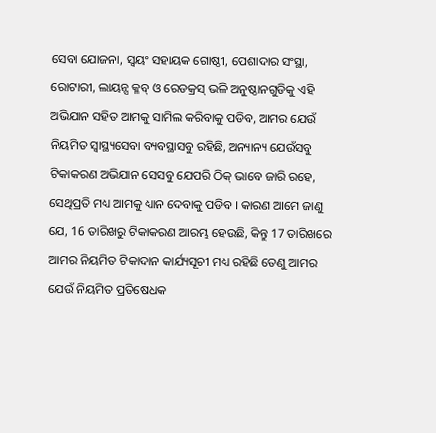ସେବା ଯୋଜନା, ସ୍ୱୟଂ ସହାୟକ ଗୋଷ୍ଠୀ, ପେଶାଦାର ସଂସ୍ଥା, ରୋଟାରୀ, ଲାୟନ୍ସ କ୍ଳବ୍ ଓ ରେଡକ୍ରସ୍ ଭଳି ଅନୁଷ୍ଠାନଗୁଡିକୁ ଏହି ଅଭିଯାନ ସହିତ ଆମକୁ ସାମିଲ କରିବାକୁ ପଡିବ, ଆମର ଯେଉଁ ନିୟମିତ ସ୍ୱାସ୍ଥ୍ୟସେବା ବ୍ୟବସ୍ଥାସବୁ ରହିଛି, ଅନ୍ୟାନ୍ୟ ଯେଉଁସବୁ ଟିକାକରଣ ଅଭିଯାନ ସେସବୁ ଯେପରି ଠିକ୍ ଭାବେ ଜାରି ରହେ, ସେଥିପ୍ରତି ମଧ୍ୟ ଆମକୁ ଧ୍ୟାନ ଦେବାକୁ ପଡିବ । କାରଣ ଆମେ ଜାଣୁ ଯେ, 16 ତାରିଖରୁ ଟିକାକରଣ ଆରମ୍ଭ ହେଉଛି, କିନ୍ତୁ 17 ତାରିଖରେ ଆମର ନିୟମିତ ଟିକାଦାନ କାର୍ଯ୍ୟସୂଚୀ ମଧ୍ୟ ରହିଛି ତେଣୁ ଆମର ଯେଉଁ ନିୟମିତ ପ୍ରତିଷେଧକ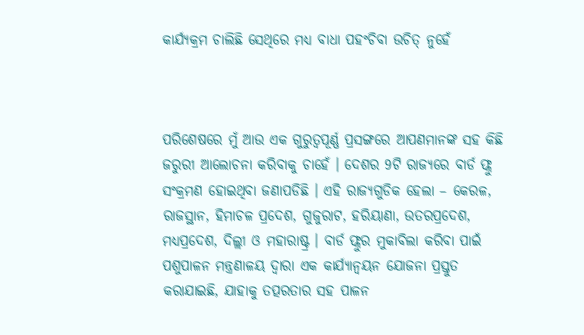କାର୍ଯ୍ୟକ୍ରମ ଚାଲିଛି ସେଥିରେ ମଧ୍ୟ ବାଧା ପହଂଚିବା ଉଚିତ୍ ନୁହେଁ



ପରିଶେଷରେ ମୁଁ ଆଉ ଏକ ଗୁରୁତ୍ୱପୂର୍ଣ୍ଣ ପ୍ରସଙ୍ଗରେ ଆପଣମାନଙ୍କ ସହ କିଛି ଜରୁରୀ ଆଲୋଚନା କରିବାକୁ ଚାହେଁ । ଦେଶର 9ଟି ରାଜ୍ୟରେ ବାର୍ଡ ଫ୍ଲୁ ସଂକ୍ରମଣ ହୋଇଥିବା ଜଣାପଡିଛି । ଏହି ରାଜ୍ୟଗୁଡିକ ହେଲା – କେରଳ, ରାଜସ୍ଥାନ, ହିମାଚଳ ପ୍ରଦେଶ, ଗୁଜୁରାଟ, ହରିୟାଣା, ଉତରପ୍ରଦେଶ, ମଧ୍ୟପ୍ରଦେଶ, ଦିଲ୍ଲୀ ଓ ମହାରାଷ୍ଟ୍ର । ବାର୍ଡ ଫ୍ଲୁର ମୁକାବିଲା କରିବା ପାଇଁ ପଶୁପାଳନ ମନ୍ତ୍ରଣାଳୟ ଦ୍ୱାରା ଏକ କାର୍ଯ୍ୟାନ୍ୱୟନ ଯୋଜନା ପ୍ରସ୍ତୁତ କରାଯାଇଛି, ଯାହାକୁ ତତ୍ପରତାର ସହ ପାଳନ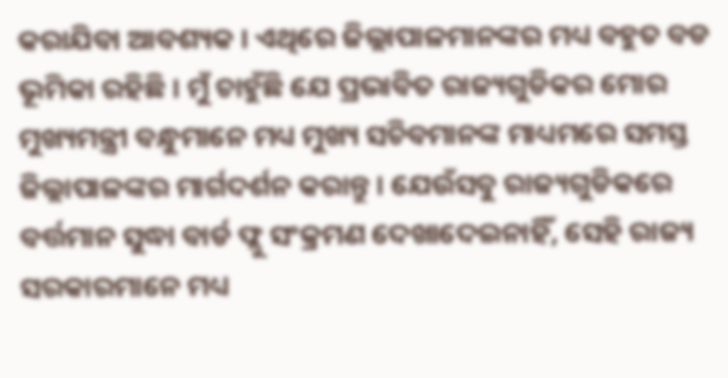କରାଯିବା ଆବଶ୍ୟକ । ଏଥିରେ ଜିଲ୍ଲାପାଳମାନଙ୍କର ମଧ୍ୟ ବହୁତ ବଡ ଭୂମିକା ରହିଛି । ମୁଁ ଚାହୁଁଛି ଯେ ପ୍ରଭାବିତ ରାଜ୍ୟଗୁଡିକର ମୋର ମୁଖ୍ୟମନ୍ତ୍ରୀ ବନ୍ଧୁମାନେ ମଧ୍ୟ ମୁଖ୍ୟ ସଚିବମାନଙ୍କ ମାଧ୍ୟମରେ ସମସ୍ତ ଜିଲ୍ଲାପାଳଙ୍କର ମାର୍ଗଦର୍ଶନ କରାନ୍ତୁ । ଯେଉଁସବୁ ରାଜ୍ୟଗୁଡିକରେ ବର୍ତ୍ତମାନ ସୁଦ୍ଧା ବାର୍ଡ ଫ୍ଲୁ ସଂକ୍ରମଣ ଦେଖାଦେଇନାହିଁ, ସେହି ରାଜ୍ୟ ସରକାରମାନେ ମଧ୍ୟ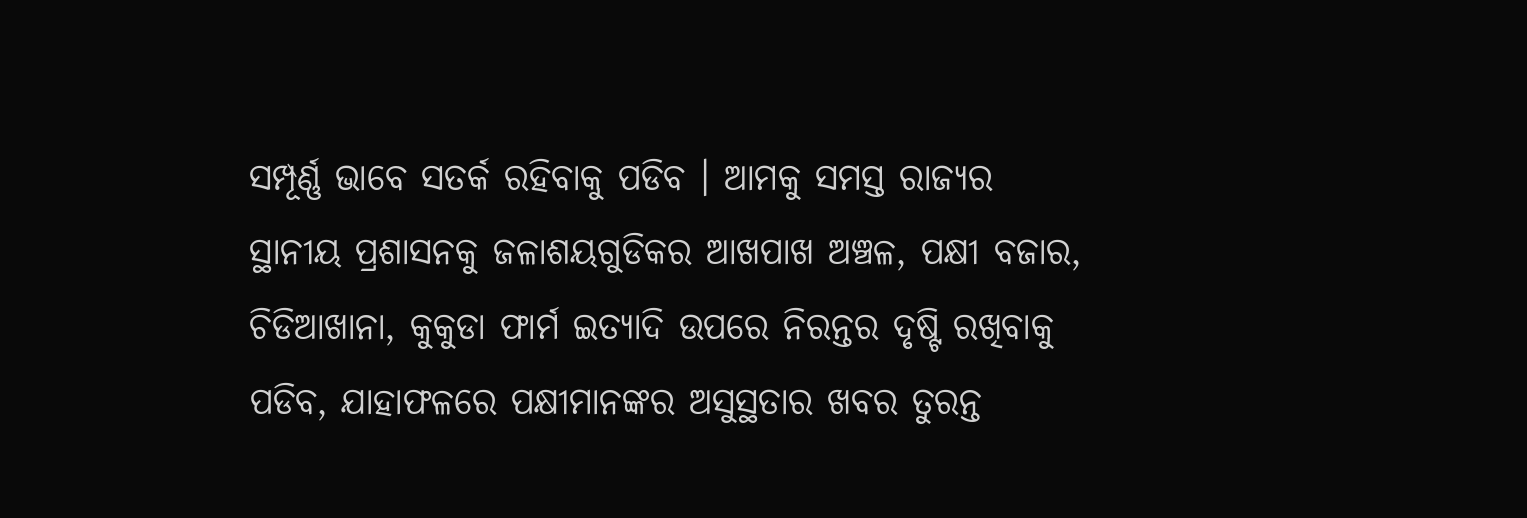ସମ୍ପୂର୍ଣ୍ଣ ଭାବେ ସତର୍କ ରହିବାକୁ ପଡିବ । ଆମକୁ ସମସ୍ତ ରାଜ୍ୟର ସ୍ଥାନୀୟ ପ୍ରଶାସନକୁ ଜଳାଶୟଗୁଡିକର ଆଖପାଖ ଅଞ୍ଚଳ, ପକ୍ଷୀ ବଜାର, ଚିଡିଆଖାନା, କୁକୁଡା ଫାର୍ମ ଇତ୍ୟାଦି ଉପରେ ନିରନ୍ତର ଦୃଷ୍ଟି ରଖିବାକୁ ପଡିବ, ଯାହାଫଳରେ ପକ୍ଷୀମାନଙ୍କର ଅସୁସ୍ଥତାର ଖବର ତୁରନ୍ତ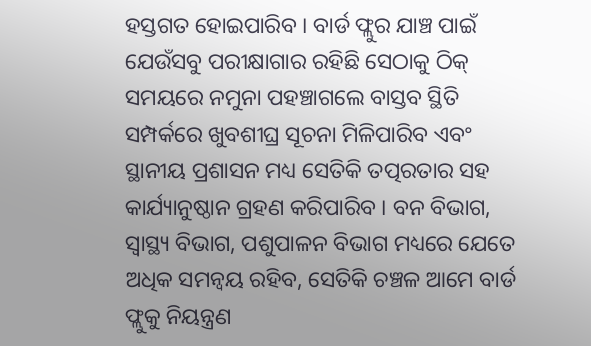ହସ୍ତଗତ ହୋଇପାରିବ । ବାର୍ଡ ଫ୍ଲୁର ଯାଞ୍ଚ ପାଇଁ ଯେଉଁସବୁ ପରୀକ୍ଷାଗାର ରହିଛି ସେଠାକୁ ଠିକ୍ ସମୟରେ ନମୁନା ପହଞ୍ଚାଗଲେ ବାସ୍ତବ ସ୍ଥିତି ସମ୍ପର୍କରେ ଖୁବଶୀଘ୍ର ସୂଚନା ମିଳିପାରିବ ଏବଂ ସ୍ଥାନୀୟ ପ୍ରଶାସନ ମଧ୍ୟ ସେତିକି ତତ୍ପରତାର ସହ କାର୍ଯ୍ୟାନୁଷ୍ଠାନ ଗ୍ରହଣ କରିପାରିବ । ବନ ବିଭାଗ, ସ୍ୱାସ୍ଥ୍ୟ ବିଭାଗ, ପଶୁପାଳନ ବିଭାଗ ମଧ୍ୟରେ ଯେତେ ଅଧିକ ସମନ୍ୱୟ ରହିବ, ସେତିକି ଚଞ୍ଚଳ ଆମେ ବାର୍ଡ ଫ୍ଲୁକୁ ନିୟନ୍ତ୍ରଣ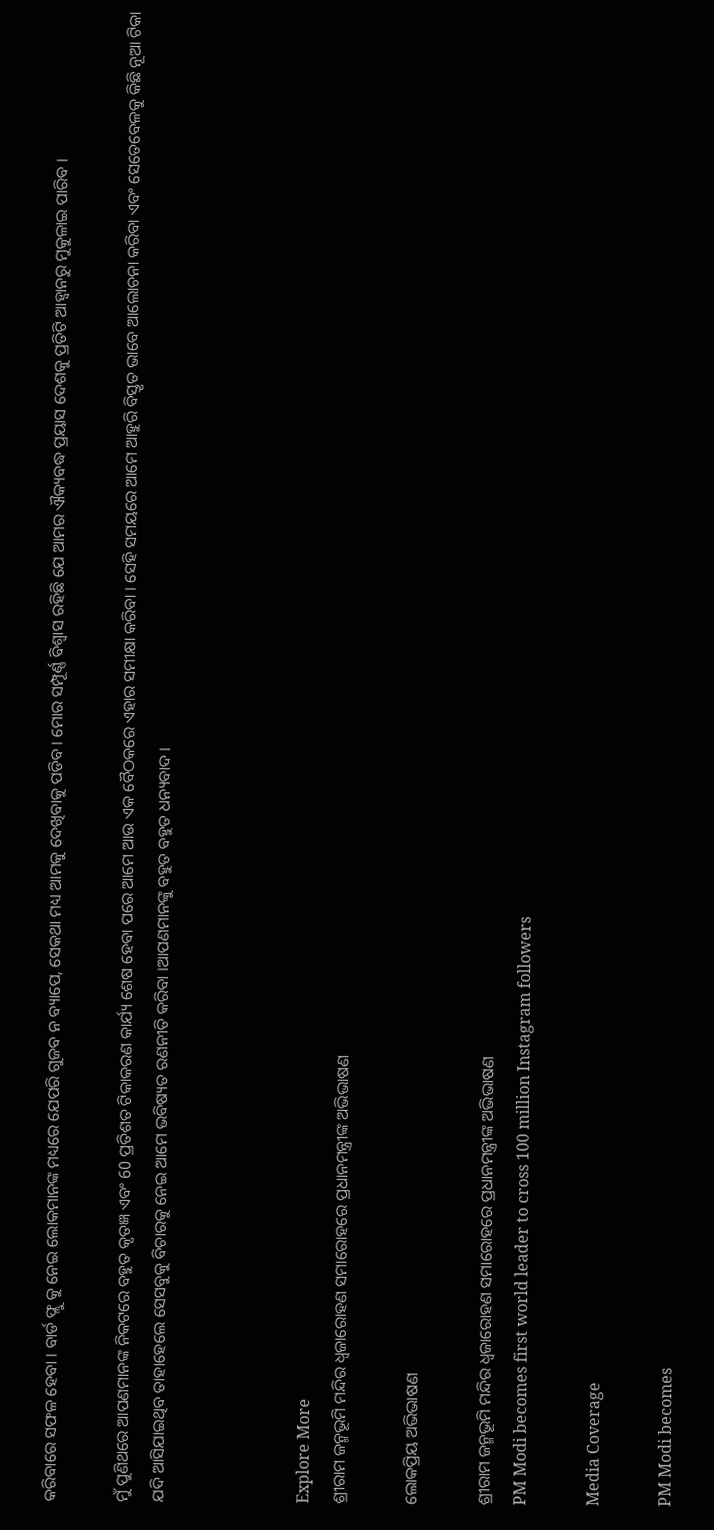କରିବାରେ ସଫଳ ହେବା । ବାର୍ଡ ଫ୍ଲୁ କୁ ନେଇ ଲୋକମାନଙ୍କ ମଧ୍ୟରେ ଯେପରି ଗୁଜବ ନ ବ୍ୟାପେ, ସେକଥା ମଧ୍ୟ ଆମକୁ ଦେଖିବାକୁ ପଡିବ । ମୋର ସମ୍ପୂର୍ଣ୍ଣ ବିଶ୍ୱାସ ରହିଛି ଯେ ଆମର ଐକ୍ୟବଦ୍ଧ ପ୍ରୟାସ ଦେଶକୁ ପ୍ରତିଟି ଆହ୍ୱାନରୁ ମୁକୁଳାଇ ପାରିବ ।

ମୁଁ ପୁଣିଥରେ ଆପଣମାନଙ୍କ ନିକଟରେ ବହୁତ କୃତଜ୍ଞ ଏବଂ 60 ପ୍ରତିଶତ ଟିକାକରଣ କାର୍ଯ୍ୟ ଶେଷ ହେବା ପରେ ଆମେ ଆଉ ଏକ ବୈଠକରେ ଏହାର ସମୀକ୍ଷା କରିବା । ସେହି ସମୟରେ ଆମେ ଆହୁରି ବିସ୍ତୃତ ଭାବେ ଆଲୋଚନା କରିବା ଏବଂ ସେତେବେଳକୁ କିଛି ନୂଆ ଟିକା ଯଦି ଆସିଯାଇଥିବ ତାହାହେଲେ ସେସବୁକୁ ବିଚାରକୁ ନେଇ ଆମେ ଭବିଷ୍ୟତ ରଣନୀତି କରିବା ।ଆପଣମାନଙ୍କୁ ବହୁତ ବହୁତ ଧନ୍ୟବାଦ ।



Explore More
ଶ୍ରୀରାମ ଜନ୍ମଭୂମି ମନ୍ଦିର ଧ୍ଵଜାରୋହଣ ସମାରୋହରେ ପ୍ରଧାନମନ୍ତ୍ରୀଙ୍କ ଅଭିଭାଷଣ

ଲୋକପ୍ରିୟ ଅଭିଭାଷଣ

ଶ୍ରୀରାମ ଜନ୍ମଭୂମି ମନ୍ଦିର ଧ୍ଵଜାରୋହଣ ସମାରୋହରେ ପ୍ରଧାନମନ୍ତ୍ରୀଙ୍କ ଅଭିଭାଷଣ
PM Modi becomes first world leader to cross 100 million Instagram followers

Media Coverage

PM Modi becomes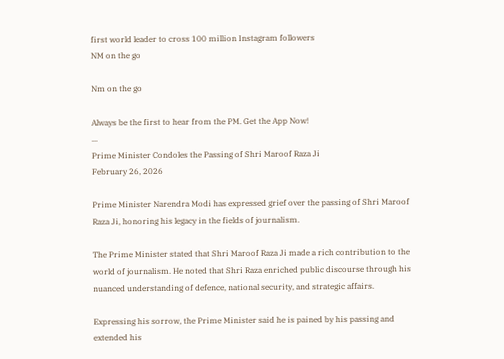first world leader to cross 100 million Instagram followers
NM on the go

Nm on the go

Always be the first to hear from the PM. Get the App Now!
...
Prime Minister Condoles the Passing of Shri Maroof Raza Ji
February 26, 2026

Prime Minister Narendra Modi has expressed grief over the passing of Shri Maroof Raza Ji, honoring his legacy in the fields of journalism.

The Prime Minister stated that Shri Maroof Raza Ji made a rich contribution to the world of journalism. He noted that Shri Raza enriched public discourse through his nuanced understanding of defence, national security, and strategic affairs.

Expressing his sorrow, the Prime Minister said he is pained by his passing and extended his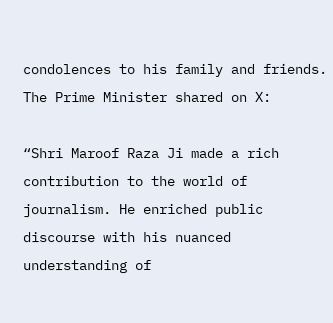condolences to his family and friends.
The Prime Minister shared on X:

“Shri Maroof Raza Ji made a rich contribution to the world of journalism. He enriched public discourse with his nuanced understanding of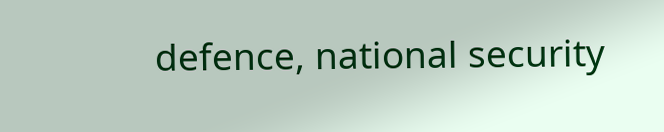defence, national security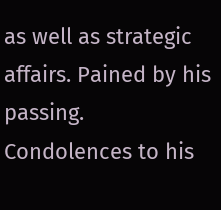as well as strategic affairs. Pained by his passing. Condolences to his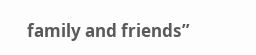family and friends”